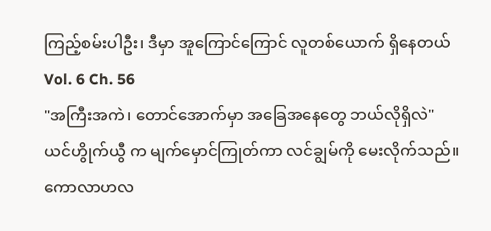ကြည့်စမ်းပါဦး၊ ဒီမှာ အူကြောင်ကြောင် လူတစ်ယောက် ရှိနေတယ်
Vol. 6 Ch. 56
"အကြီးအကဲ၊ တောင်အောက်မှာ အခြေအနေတွေ ဘယ်လိုရှိလဲ"
ယင်ဟွိုက်ယွီ က မျက်မှောင်ကြုတ်ကာ လင်ချွမ်ကို မေးလိုက်သည်။
ကောလာဟလ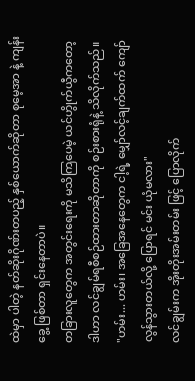ထဲမှာ ပါတဲ့ နတ်ဆိုးဂိုဏ်းတပည့် နှစ်ယောက်ဆိုတာ စုမေ့အာ နဲ့ ကျန်းခွေ့ ဖြစ်တာ ရှင်းနေတာပဲ။
တခြားလူတွေက အတွင်းရေးကို မသိကြပေမဲ့ ယင်ဟွိုက်ယွီကတော့ ဒါဟာ လင်ချွမ်ရစီစဉ်ထားတာဆိုတာကို စဉ်းစားရုံနဲ့ သိလိုက်သည်။
"ဟမ်း... ဟမ်း၊ အခြေအနေတွေက ငါ့ရဲ့ မျှော်လင့်ချက်ထက် ကျော်လွန်သွားတယ်လို့ ပြောရင် မင်း ယုံမလား"
လင်ချွမ်းက အိုးတိုးအမ်းတမ်း ဖြင့် ပြောလိုက်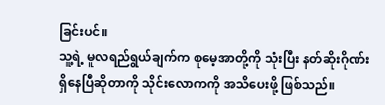ခြင်းပင်။
သူ့ရဲ့ မူလရည်ရွယ်ချက်က စုမေ့အာတို့ကို သုံးပြီး နတ်ဆိုးဂိုဏ်း ရှိနေပြီဆိုတာကို သိုင်းလောကကို အသိပေးဖို့ ဖြစ်သည်။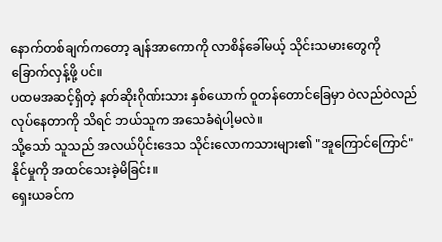နောက်တစ်ချက်ကတော့ ချန်အာကောကို လာစိန်ခေါ်မယ့် သိုင်းသမားတွေကို ခြောက်လှန့်ဖို့ ပင်။
ပထမအဆင့်ရှိတဲ့ နတ်ဆိုးဂိုဏ်းသား နှစ်ယောက် ဝူတန်တောင်ခြေမှာ ဝဲလည်ဝဲလည် လုပ်နေတာကို သိရင် ဘယ်သူက အသေခံရဲပါ့မလဲ။
သို့သော် သူသည် အလယ်ပိုင်းဒေသ သိုင်းလောကသားများ၏ "အူကြောင်ကြောင်" နိုင်မှုကို အထင်သေးခဲ့မိခြင်း။
ရှေးယခင်က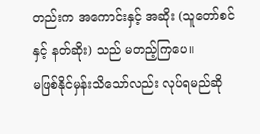တည်းက အကောင်းနှင့် အဆိုး (သူတော်စင် နှင့် နတ်ဆိုး) သည် မတည့်ကြပေ။
မဖြစ်နိုင်မှန်းသိသော်လည်း လုပ်ရမည်ဆို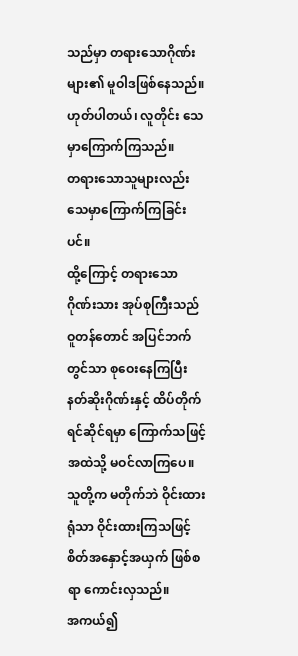သည်မှာ တရားသောဂိုဏ်းများ၏ မူဝါဒဖြစ်နေသည်။
ဟုတ်ပါတယ်၊ လူတိုင်း သေမှာကြောက်ကြသည်။
တရားသောသူများလည်း သေမှာကြောက်ကြခြင်းပင်။
ထို့ကြောင့် တရားသောဂိုဏ်းသား အုပ်စုကြီးသည် ဝူတန်တောင် အပြင်ဘက်တွင်သာ စုဝေးနေကြပြီး နတ်ဆိုးဂိုဏ်းနှင့် ထိပ်တိုက်ရင်ဆိုင်ရမှာ ကြောက်သဖြင့် အထဲသို့ မဝင်လာကြပေ။
သူတို့က မတိုက်ဘဲ ဝိုင်းထားရုံသာ ဝိုင်းထားကြသဖြင့် စိတ်အနှောင့်အယှက် ဖြစ်စရာ ကောင်းလှသည်။
အကယ်၍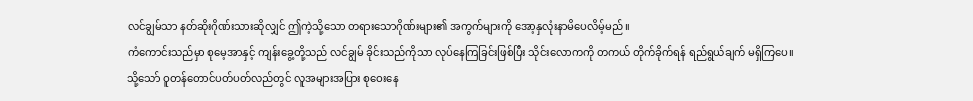လင်ချွမ်သာ နတ်ဆိုးဂိုဏ်းသားဆိုလျှင် ဤကဲ့သို့သော တရားသောဂိုဏ်းများ၏ အကွက်များကို အော့နှလုံးနာမိပေလိမ့်မည်။
ကံကောင်းသည်မှာ စုမေ့အာနှင့် ကျန်းခွေ့တို့သည် လင်ချွမ် ခိုင်းသည်ကိုသာ လုပ်နေကြခြင်းဖြစ်ပြီး သိုင်းလောကကို တကယ် တိုက်ခိုက်ရန် ရည်ရွယ်ချက် မရှိကြပေ။
သို့သော် ဝူတန်တောင်ပတ်ပတ်လည်တွင် လူအများအပြား စုဝေးနေ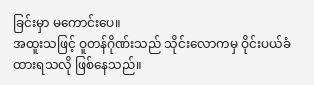ခြင်းမှာ မကောင်းပေ။
အထူးသဖြင့် ဝူတန်ဂိုဏ်းသည် သိုင်းလောကမှ ဝိုင်းပယ်ခံထားရသလို ဖြစ်နေသည်။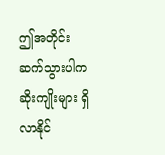ဤအတိုင်း ဆက်သွားပါက ဆိုးကျိုးများ ရှိလာနိုင်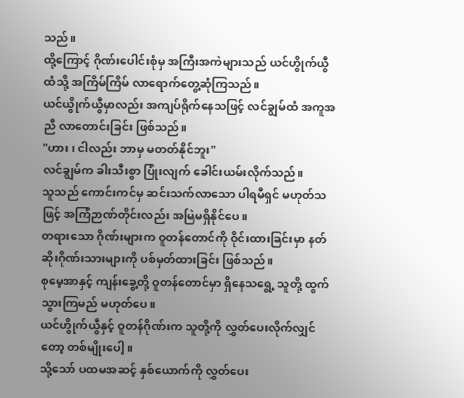သည်။
ထို့ကြောင့် ဂိုဏ်းပေါင်းစုံမှ အကြီးအကဲများသည် ယင်ဟွိုက်ယွီထံသို့ အကြိမ်ကြိမ် လာရောက်တွေ့ဆုံကြသည်။
ယင်ယွိုက်ယွီမှာလည်း အကျပ်ရိုက်နေသဖြင့် လင်ချွမ်ထံ အကူအညီ လာတောင်းခြင်း ဖြစ်သည်။
"ဟား၊ ငါလည်း ဘာမှ မတတ်နိုင်ဘူး"
လင်ချွမ်က ခါးသီးစွာ ပြုံးလျက် ခေါင်းယမ်းလိုက်သည်။
သူသည် ကောင်းကင်မှ ဆင်းသက်လာသော ပါရမီရှင် မဟုတ်သဖြင့် အကြံဉာဏ်တိုင်းလည်း အမြဲမရှိနိုင်ပေ။
တရားသော ဂိုဏ်းများက ဝူတန်တောင်ကို ဝိုင်းထားခြင်းမှာ နတ်ဆိုးဂိုဏ်းသားများကို ပစ်မှတ်ထားခြင်း ဖြစ်သည်။
စုမေ့အာနှင့် ကျန်းခွေ့တို့ ဝူတန်တောင်မှာ ရှိနေသရွေ့ သူတို့ ထွက်သွားကြမည် မဟုတ်ပေ။
ယင်ဟွိုက်ယွီနှင့် ဝူတန်ဂိုဏ်းက သူတို့ကို လွှတ်ပေးလိုက်လျှင်တော့ တစ်မျိုးပေါ့။
သို့သော် ပထမအဆင့် နှစ်ယောက်ကို လွှတ်ပေး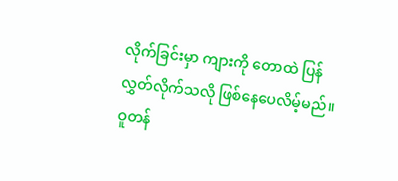လိုက်ခြင်းမှာ ကျားကို တောထဲ ပြန်လွှတ်လိုက်သလို ဖြစ်နေပေလိမ့်မည်။
ဝူတန်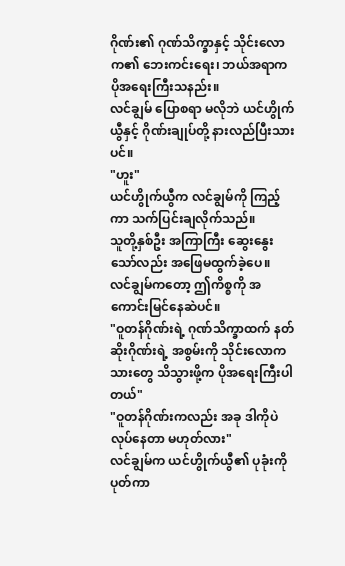ဂိုဏ်း၏ ဂုဏ်သိက္ခာနှင့် သိုင်းလောက၏ ဘေးကင်းရေး၊ ဘယ်အရာက ပိုအရေးကြီးသနည်း။
လင်ချွမ် ပြောစရာ မလိုဘဲ ယင်ဟွိုက်ယွီနှင့် ဂိုဏ်းချုပ်တို့ နားလည်ပြီးသားပင်။
"ဟူး"
ယင်ဟွိုက်ယွီက လင်ချွမ်ကို ကြည့်ကာ သက်ပြင်းချလိုက်သည်။
သူတို့နှစ်ဦး အကြာကြီး ဆွေးနွေးသော်လည်း အဖြေမထွက်ခဲ့ပေ။
လင်ချွမ်ကတော့ ဤကိစ္စကို အကောင်းမြင်နေဆဲပင်။
"ဝူတန်ဂိုဏ်းရဲ့ ဂုဏ်သိက္ခာထက် နတ်ဆိုးဂိုဏ်းရဲ့ အစွမ်းကို သိုင်းလောကသားတွေ သိသွားဖို့က ပိုအရေးကြီးပါတယ်"
"ဝူတန်ဂိုဏ်းကလည်း အခု ဒါကိုပဲ လုပ်နေတာ မဟုတ်လား"
လင်ချွမ်က ယင်ဟွိုက်ယွီ၏ ပုခုံးကို ပုတ်ကာ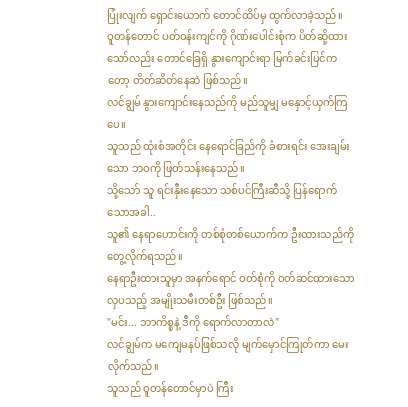ပြုံးလျက် ရှောင်းယောက် တောင်ထိပ်မှ ထွက်လာခဲ့သည်။
ဝူတန်တောင် ပတ်ဝန်းကျင်ကို ဂိုဏ်းပေါင်းစုံက ပိတ်ဆို့ထားသော်လည်း တောင်ခြေရှိ နွားကျောင်းရာ မြက်ခင်းပြင်ကတော့ တိတ်ဆိတ်နေဆဲ ဖြစ်သည်။
လင်ချွမ် နွားကျောင်းနေသည်ကို မည်သူမျှ မနှောင့်ယှက်ကြပေ။
သူသည် ထုံးစံအတိုင်း နေရောင်ခြည်ကို ခံစားရင်း အေးချမ်းသော ဘဝကို ဖြတ်သန်းနေသည်။
သို့သော် သူ ရင်းနှီးနေသော သစ်ပင်ကြီးဆီသို့ ပြန်ရောက်သောအခါ..
သူ၏ နေရာဟောင်းကို တစ်စုံတစ်ယောက်က ဦးထားသည်ကို တွေ့လိုက်ရသည်။
နေရာဦးထားသူမှာ အနက်ရောင် ဝတ်စုံကို ဝတ်ဆင်ထားသော လှပသည့် အမျိုးသမီးတစ်ဦး ဖြစ်သည်။
"မင်း... ဘာကိစ္စနဲ့ ဒီကို ရောက်လာတာလဲ"
လင်ချွမ်က မကျေမနပ်ဖြစ်သလို မျက်မှောင်ကြုတ်ကာ မေးလိုက်သည်။
သူသည် ဝူတန်တောင်မှာပဲ ကြီး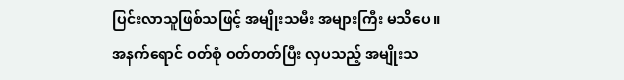ပြင်းလာသူဖြစ်သဖြင့် အမျိုးသမီး အများကြီး မသိပေ။
အနက်ရောင် ဝတ်စုံ ဝတ်တတ်ပြီး လှပသည့် အမျိုးသ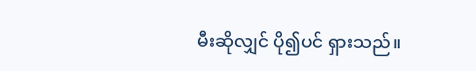မီးဆိုလျှင် ပို၍ပင် ရှားသည်။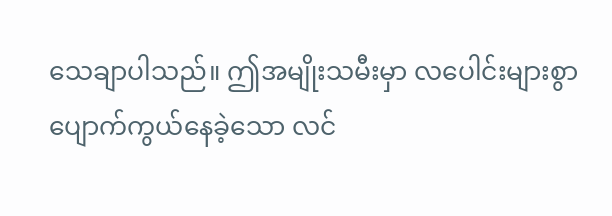သေချာပါသည်။ ဤအမျိုးသမီးမှာ လပေါင်းများစွာ ပျောက်ကွယ်နေခဲ့သော လင်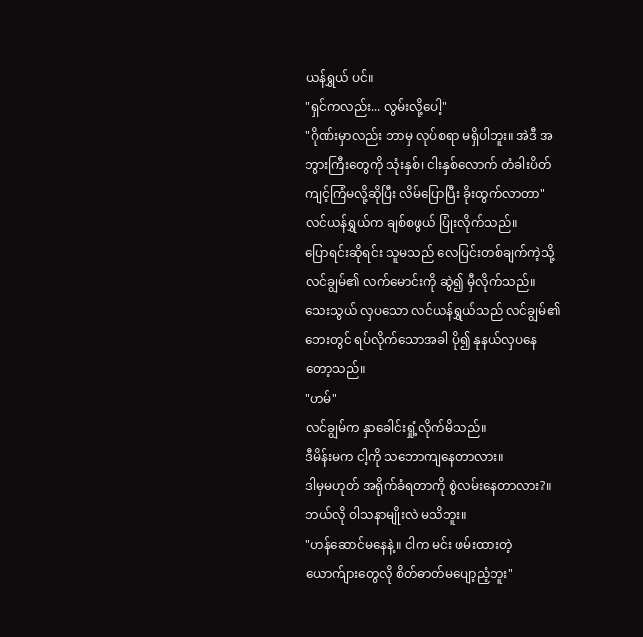ယန်ရွှယ် ပင်။
"ရှင်ကလည်း... လွမ်းလို့ပေါ့"
"ဂိုဏ်းမှာလည်း ဘာမှ လုပ်စရာ မရှိပါဘူး။ အဲဒီ အဘွားကြီးတွေကို သုံးနှစ်၊ ငါးနှစ်လောက် တံခါးပိတ် ကျင့်ကြံမလို့ဆိုပြီး လိမ်ပြောပြီး ခိုးထွက်လာတာ"
လင်ယန်ရွှယ်က ချစ်စဖွယ် ပြုံးလိုက်သည်။
ပြောရင်းဆိုရင်း သူမသည် လေပြင်းတစ်ချက်ကဲ့သို့ လင်ချွမ်၏ လက်မောင်းကို ဆွဲ၍ မှီလိုက်သည်။
သေးသွယ် လှပသော လင်ယန်ရွှယ်သည် လင်ချွမ်၏ ဘေးတွင် ရပ်လိုက်သောအခါ ပို၍ နုနယ်လှပနေတော့သည်။
"ဟမ်"
လင်ချွမ်က နှာခေါင်းရှုံ့လိုက်မိသည်။
ဒီမိန်းမက ငါ့ကို သဘောကျနေတာလား။
ဒါမှမဟုတ် အရိုက်ခံရတာကို စွဲလမ်းနေတာလား?။ဘယ်လို ဝါသနာမျိုးလဲ မသိဘူး။
"ဟန်ဆောင်မနေနဲ့။ ငါက မင်း ဖမ်းထားတဲ့ ယောက်ျားတွေလို စိတ်ဓာတ်မပျော့ညံ့ဘူး"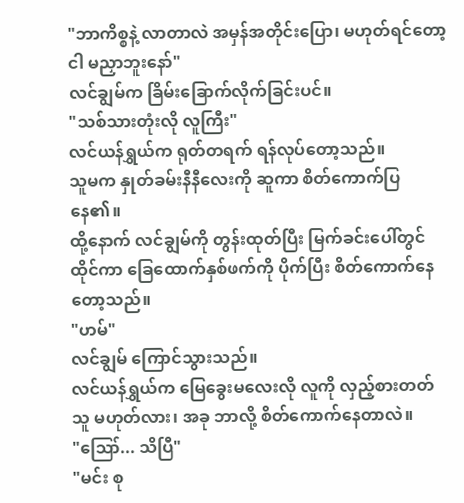"ဘာကိစ္စနဲ့ လာတာလဲ အမှန်အတိုင်းပြော၊ မဟုတ်ရင်တော့ ငါ မညှာဘူးနော်"
လင်ချွမ်က ခြိမ်းခြောက်လိုက်ခြင်းပင်။
"သစ်သားတုံးလို လူကြီး"
လင်ယန်ရွှယ်က ရုတ်တရက် ရန်လုပ်တော့သည်။
သူမက နှုတ်ခမ်းနီနီလေးကို ဆူကာ စိတ်ကောက်ပြနေ၏။
ထို့နောက် လင်ချွမ်ကို တွန်းထုတ်ပြီး မြက်ခင်းပေါ်တွင် ထိုင်ကာ ခြေထောက်နှစ်ဖက်ကို ပိုက်ပြီး စိတ်ကောက်နေတော့သည်။
"ဟမ်"
လင်ချွမ် ကြောင်သွားသည်။
လင်ယန်ရွှယ်က မြေခွေးမလေးလို လူကို လှည့်စားတတ်သူ မဟုတ်လား၊ အခု ဘာလို့ စိတ်ကောက်နေတာလဲ။
"ဪ... သိပြီ"
"မင်း စု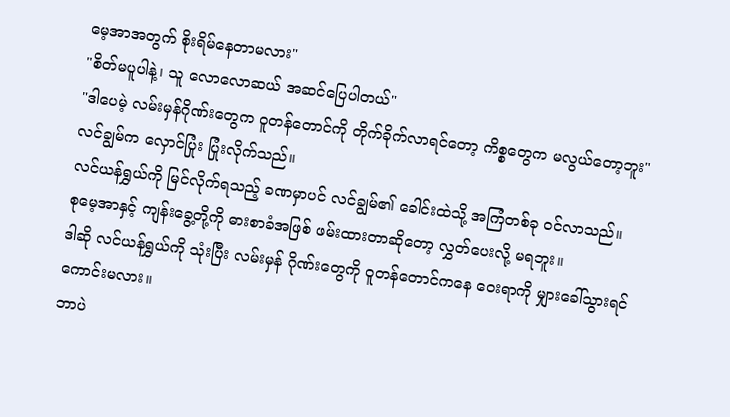မေ့အာအတွက် စိုးရိမ်နေတာမလား"
"စိတ်မပူပါနဲ့၊ သူ လောလောဆယ် အဆင်ပြေပါတယ်"
"ဒါပေမဲ့ လမ်းမှန်ဂိုဏ်းတွေက ဝူတန်တောင်ကို တိုက်ခိုက်လာရင်တော့ ကိစ္စတွေက မလွယ်တော့ဘူး"
လင်ချွမ်က လှောင်ပြုံး ပြုံးလိုက်သည်။
လင်ယန်ရွှယ်ကို မြင်လိုက်ရသည့် ခဏမှာပင် လင်ချွမ်၏ ခေါင်းထဲသို့ အကြံတစ်ခု ဝင်လာသည်။
စုမေ့အာနှင့် ကျန်းခွေ့တို့ကို ဓားစာခံအဖြစ် ဖမ်းထားတာဆိုတော့ လွှတ်ပေးလို့ မရဘူး။
ဒါဆို လင်ယန်ရွှယ်ကို သုံးပြီး လမ်းမှန် ဂိုဏ်းတွေကို ဝူတန်တောင်ကနေ ဝေးရာကို မျှားခေါ်သွားရင် ကောင်းမလား။
ဘာပဲ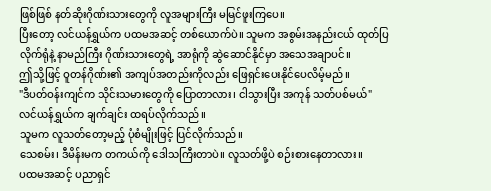ဖြစ်ဖြစ် နတ်ဆိုးဂိုဏ်းသားတွေကို လူအများကြီး မမြင်ဖူးကြပေ။
ပြီးတော့ လင်ယန်ရွှယ်က ပထမအဆင့် တစ်ယောက်ပဲ။ သူမက အစွမ်းအနည်းငယ် ထုတ်ပြလိုက်ရုံနဲ့ နာမည်ကြီး ဂိုဏ်းသားတွေရဲ့ အာရုံကို ဆွဲဆောင်နိုင်မှာ အသေအချာပင်။
ဤသို့ဖြင့် ဝူတန်ဂိုဏ်း၏ အကျပ်အတည်းကိုလည်း ဖြေရှင်းပေးနိုင်ပေလိမ့်မည်။
"ဒီပတ်ဝန်းကျင်က သိုင်းသမားတွေကို ပြောတာလား၊ ငါသွားပြီး အကုန် သတ်ပစ်မယ်"
လင်ယန်ရွှယ်က ချက်ချင်း ထရပ်လိုက်သည်။
သူမက လူသတ်တော့မည့် ပုံစံမျိုးဖြင့် ပြင်လိုက်သည်။
သေစမ်း၊ ဒီမိန်းမက တကယ်ကို ဒေါသကြီးတာပဲ။ လူသတ်ဖို့ပဲ စဉ်းစားနေတာလား။
ပထမအဆင့် ပညာရှင်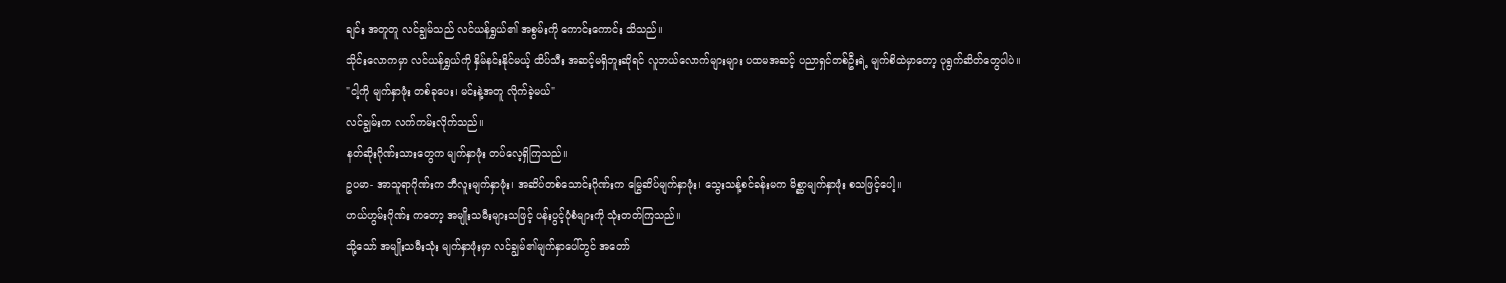ချင်း အတူတူ လင်ချွမ်သည် လင်ယန်ရွှယ်၏ အစွမ်းကို ကောင်းကောင်း သိသည်။
သိုင်းလောကမှာ လင်ယန်ရွှယ်ကို နှိမ်နင်းနိုင်မယ့် ထိပ်သီး အဆင့်မရှိဘူးဆိုရင် လူဘယ်လောက်များများ ပထမအဆင့် ပညာရှင်တစ်ဦးရဲ့ မျက်စိထဲမှာတော့ ပုရွက်ဆိတ်တွေပါပဲ။
"ငါ့ကို မျက်နှာဖုံး တစ်ခုပေး၊ မင်းနဲ့အတူ လိုက်ခဲ့မယ်"
လင်ချွမ်းက လက်ကမ်းလိုက်သည်။
နတ်ဆိုးဂိုဏ်းသားတွေက မျက်နှာဖုံး တပ်လေ့ရှိကြသည်။
ဥပမာ- အာသူရာဂိုဏ်းက ဘီလူးမျက်နှာဖုံး၊ အဆိပ်တစ်သောင်းဂိုဏ်းက မြွေဆိပ်မျက်နှာဖုံး၊ သွေးသန့်စင်ခန်းမက မိစ္ဆာမျက်နှာဖုံး စသဖြင့်ပေါ့။
ဟယ်ဟွမ်းဂိုဏ်း ကတော့ အမျိုးသမီးများသဖြင့် ပန်းပွင့်ပုံစံများကို သုံးတတ်ကြသည်။
သို့သော် အမျိုးသမီးသုံး မျက်နှာဖုံးမှာ လင်ချွမ်၏မျက်နှာပေါ်တွင် အတော်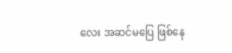လေး အဆင်မပြေ ဖြစ်နေ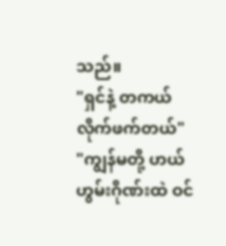သည်။
"ရှင်နဲ့ တကယ် လိုက်ဖက်တယ်"
"ကျွန်မတို့ ဟယ်ဟွမ်းဂိုဏ်းထဲ ဝင်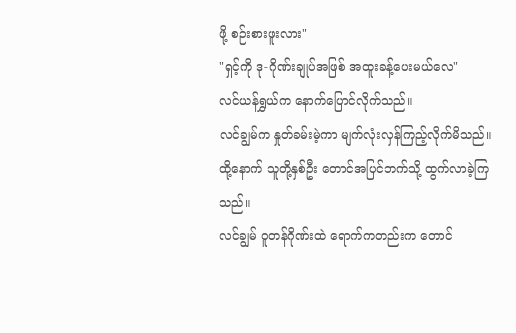ဖို့ စဉ်းစားဖူးလား"
"ရှင့်ကို ဒု-ဂိုဏ်းချုပ်အဖြစ် အထူးခန့်ပေးမယ်လေ"
လင်ယန်ရွှယ်က နောက်ပြောင်လိုက်သည်။
လင်ချွမ်က နှုတ်ခမ်းမဲ့ကာ မျက်လုံးလှန်ကြည့်လိုက်မိသည်။
ထို့နောက် သူတို့နှစ်ဦး တောင်အပြင်ဘက်သို့ ထွက်လာခဲ့ကြသည်။
လင်ချွမ် ဝူတန်ဂိုဏ်းထဲ ရောက်ကတည်းက တောင်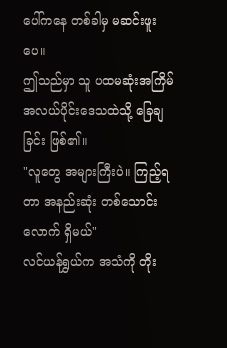ပေါ်ကနေ တစ်ခါမှ မဆင်းဖူးပေ။
ဤသည်မှာ သူ ပထမဆုံးအကြိမ် အလယ်ပိုင်းဒေသထဲသို့ ခြေချခြင်း ဖြစ်၏။
"လူတွေ အများကြီးပဲ။ ကြည့်ရတာ အနည်းဆုံး တစ်သောင်းလောက် ရှိမယ်"
လင်ယန်ရွှယ်က အသံကို တိုး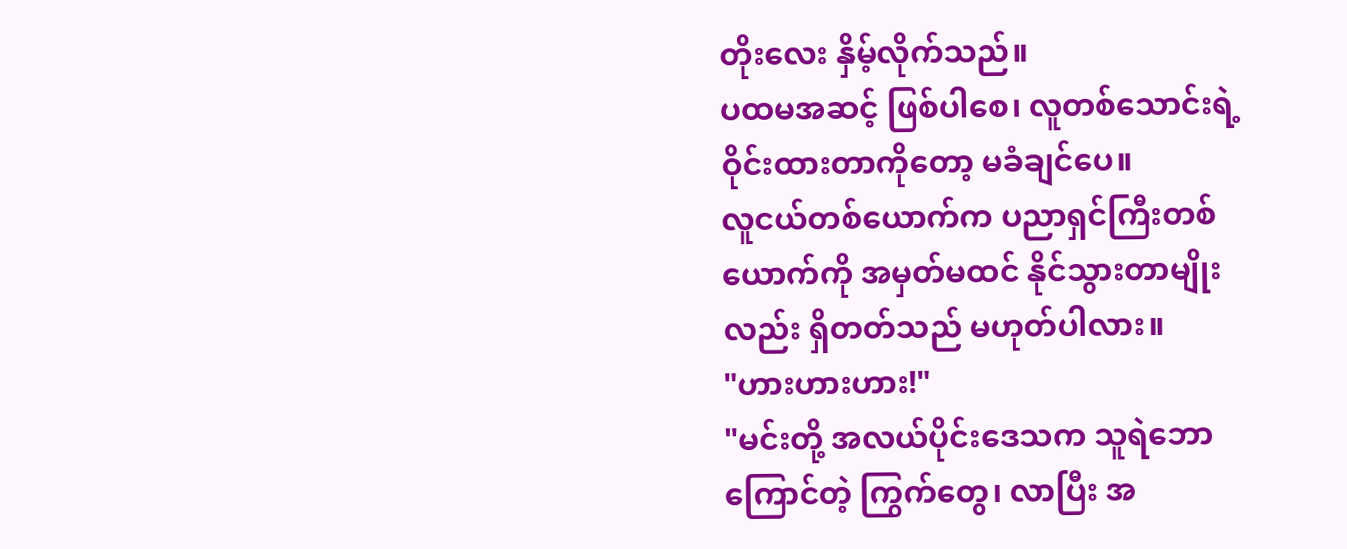တိုးလေး နှိမ့်လိုက်သည်။
ပထမအဆင့် ဖြစ်ပါစေ၊ လူတစ်သောင်းရဲ့ ဝိုင်းထားတာကိုတော့ မခံချင်ပေ။
လူငယ်တစ်ယောက်က ပညာရှင်ကြီးတစ်ယောက်ကို အမှတ်မထင် နိုင်သွားတာမျိုးလည်း ရှိတတ်သည် မဟုတ်ပါလား။
"ဟားဟားဟား!"
"မင်းတို့ အလယ်ပိုင်းဒေသက သူရဲဘောကြောင်တဲ့ ကြွက်တွေ၊ လာပြီး အ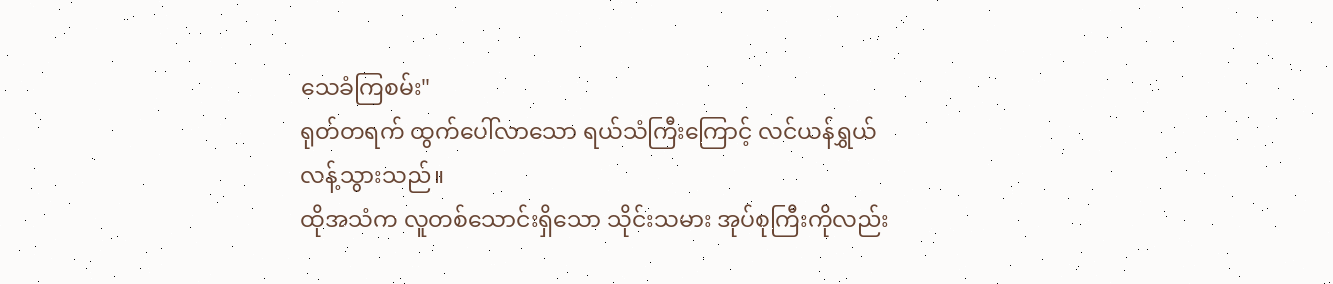သေခံကြစမ်း"
ရုတ်တရက် ထွက်ပေါ်လာသော ရယ်သံကြီးကြောင့် လင်ယန်ရွှယ် လန့်သွားသည်။
ထိုအသံက လူတစ်သောင်းရှိသော သိုင်းသမား အုပ်စုကြီးကိုလည်း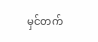မှင်တက်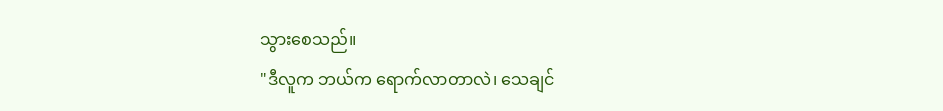သွားစေသည်။
"ဒီလူက ဘယ်က ရောက်လာတာလဲ၊ သေချင်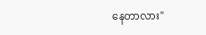နေတာလား"